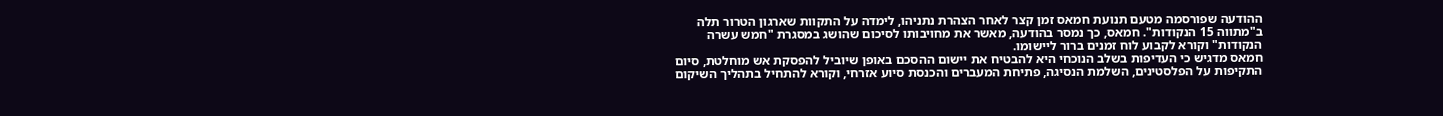ההודעה שפורסמה מטעם תנועת חמאס זמן קצר לאחר הצהרת נתניהו, לימדה על התקוות שארגון הטרור תלה ב"מתווה 15 הנקודות". חמאס, כך נמסר בהודעה, מאשר את מחויבותו לסיכום שהושג במסגרת "חמש עשרה הנקודות" וקורא לקבוע לוח זמנים ברור ליישומו.
חמאס מדגיש כי העדיפות בשלב הנוכחי היא להבטיח את יישום ההסכם באופן שיוביל להפסקת אש מוחלטת, סיום התקיפות על הפלסטינים, השלמת הנסיגה, פתיחת המעברים והכנסת סיוע אזרחי, וקורא להתחיל בתהליך השיקום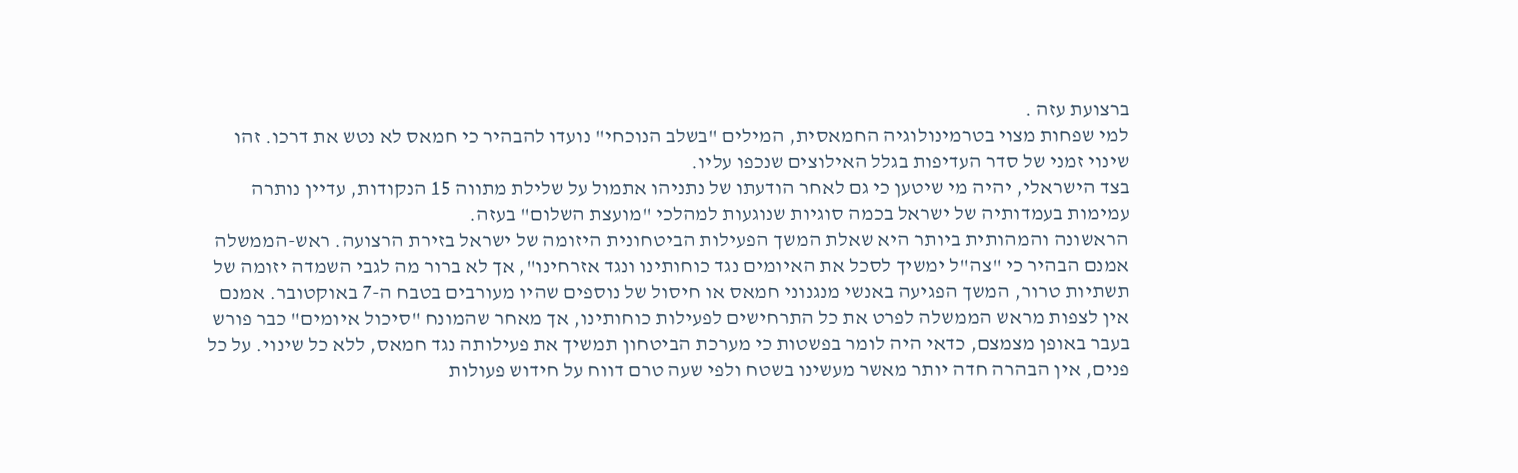ברצועת עזה .
למי שפחות מצוי בטרמינולוגיה החמאסית, המילים "בשלב הנוכחי" נועדו להבהיר כי חמאס לא נטש את דרכו. זהו שינוי זמני של סדר העדיפות בגלל האילוצים שנכפו עליו.
בצד הישראלי, יהיה מי שיטען כי גם לאחר הודעתו של נתניהו אתמול על שלילת מתווה 15 הנקודות, עדיין נותרה עמימות בעמדותיה של ישראל בכמה סוגיות שנוגעות למהלכי "מועצת השלום" בעזה.
הראשונה והמהותית ביותר היא שאלת המשך הפעילות הביטחונית היזומה של ישראל בזירת הרצועה. ראש-הממשלה אמנם הבהיר כי "צה"ל ימשיך לסכל את האיומים נגד כוחותינו ונגד אזרחינו", אך לא ברור מה לגבי השמדה יזומה של תשתיות טרור, המשך הפגיעה באנשי מנגנוני חמאס או חיסול של נוספים שהיו מעורבים בטבח ה-7 באוקטובר. אמנם אין לצפות מראש הממשלה לפרט את כל התרחישים לפעילות כוחותינו, אך מאחר שהמונח "סיכול איומים" כבר פורש בעבר באופן מצמצם, כדאי היה לומר בפשטות כי מערכת הביטחון תמשיך את פעילותה נגד חמאס, ללא כל שינוי. על כל פנים, אין הבהרה חדה יותר מאשר מעשינו בשטח ולפי שעה טרם דווח על חידוש פעולות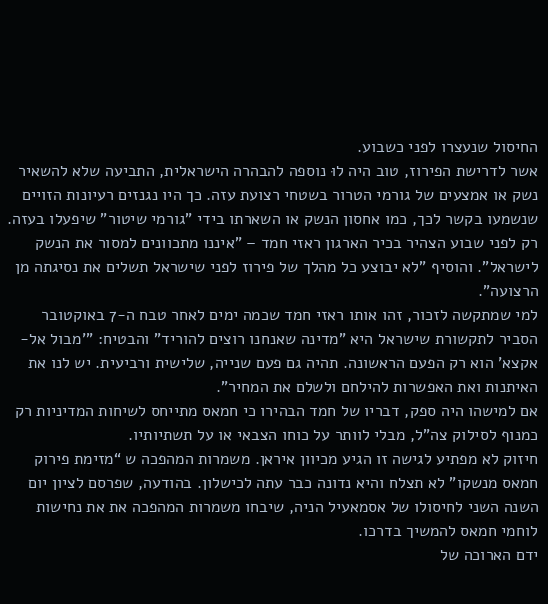החיסול שנעצרו לפני כשבוע.
אשר לדרישת הפירוז, טוב היה לוּ נוספה להבהרה הישראלית, התביעה שלא להשאיר נשק או אמצעים של גורמי הטרור בשטחי רצועת עזה. כך היו נגנזים רעיונות הזויים שנשמעו בקשר לכך, כמו אחסון הנשק או השארתו בידי "גורמי שיטור" שיפעלו בעזה.
רק לפני שבוע הצהיר בכיר הארגון ראזי חמד – "איננו מתכוונים למסור את הנשק לישראל". והוסיף "לא יבוצע כל מהלך של פירוז לפני שישראל תשלים את נסיגתה מן הרצועה".
למי שמתקשה לזכור, זהו אותו ראזי חמד שכמה ימים לאחר טבח ה-7 באוקטובר הסביר לתקשורת שישראל היא "מדינה שאנחנו רוצים להוריד" והבטיח: "'מבול אל-אקצא' הוא רק הפעם הראשונה. תהיה גם פעם שנייה, שלישית ורביעית. יש לנו את האיתנות ואת האפשרות להילחם ולשלם את המחיר".
אם למישהו היה ספק, דבריו של חמד הבהירו כי חמאס מתייחס לשיחות המדיניות רק כמנוף לסילוק צה"ל, מבלי לוותר על כוחו הצבאי או על תשתיותיו.
חיזוק לא מפתיע לגישה זו הגיע מכיוון איראן. משמרות המהפכה ש “מזימת פירוק חמאס מנשקו” לא תצלח והיא נדונה כבר עתה לכישלון. בהודעה, שפרסם לציון יום השנה השני לחיסולו של אסמאעיל הניה, שיבחו משמרות המהפכה את את נחישות לוחמי חמאס להמשיך בדרכו.
ידם הארוכה של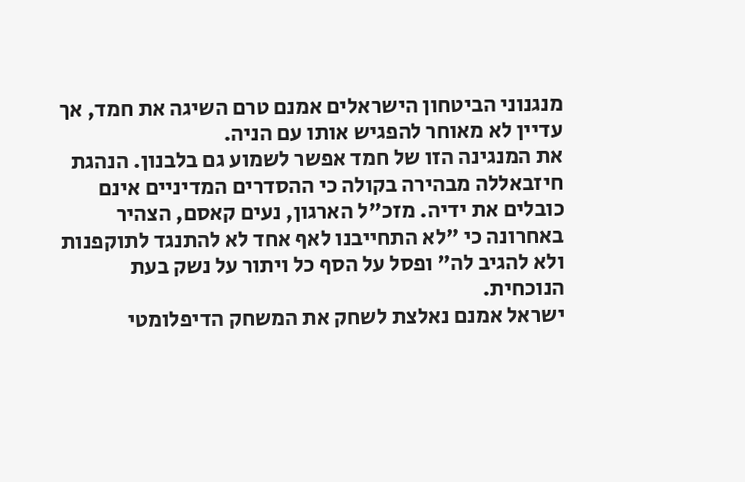מנגנוני הביטחון הישראלים אמנם טרם השיגה את חמד, אך עדיין לא מאוחר להפגיש אותו עם הניה.
את המנגינה הזו של חמד אפשר לשמוע גם בלבנון. הנהגת חיזבאללה מבהירה בקולה כי ההסדרים המדיניים אינם כובלים את ידיה. מזכ"ל הארגון, נעים קאסם, הצהיר באחרונה כי "לא התחייבנו לאף אחד לא להתנגד לתוקפנות ולא להגיב לה" ופסל על הסף כל ויתור על נשק בעת הנוכחית.
ישראל אמנם נאלצת לשחק את המשחק הדיפלומטי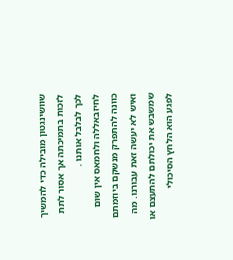שוושינגטון מובילה כדי להמשיך לזכות בתמיכתה אך אסור לתת לכך לבלבל אותנו .
לחיזבאללה ולחמאס אין שום כוונה להתפרק מנשקם ביוזמתם ואיש לא יעשה זאת עבורנו. מה שמשבש את יכולתם להתעצם או לפגע הוא הלחץ הסיכולי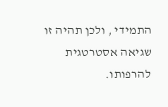התמידי , ולכן תהיה זו שגיאה אסטרטגית להרפותו.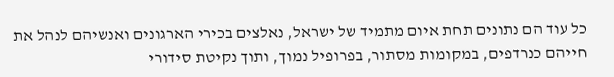כל עוד הם נתונים תחת איום מתמיד של ישראל, נאלצים בכירי הארגונים ואנשיהם לנהל את חייהם כנרדפים, במקומות מסתור, בפרופיל נמוך, ותוך נקיטת סידורי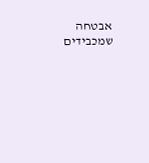אבטחה שמכבידים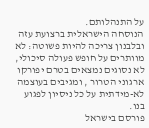על התנהלותם.
הנוסחה הישראלית ברצועת עזה ובלבנון צריכה להיות פשוטה: לא מוותרים על חופש פעולה סיכולי, לא נסוגים נמצאים בטרם יפורקו ארגוני הטרור , ומגיבים בעוצמה לא-מידתית על כל ניסיון לפגוע בנו.
פורסם בישראל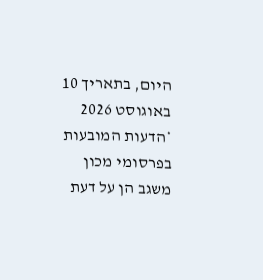היום, בתאריך 10 באוגוסט 2026
*הדעות המובעות בפרסומי מכון משגב הן על דעת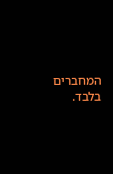המחברים בלבד.